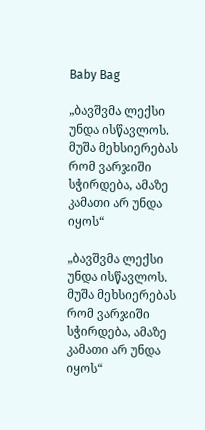Baby Bag

„ბავშვმა ლექსი უნდა ისწავლოს. მუშა მეხსიერებას რომ ვარჯიში სჭირდება, ამაზე კამათი არ უნდა იყოს“

„ბავშვმა ლექსი უნდა ისწავლოს. მუშა მეხსიერებას რომ ვარჯიში სჭირდება, ამაზე კამათი არ უნდა იყოს“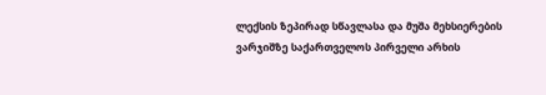ლექსის ზეპირად სწავლასა და მუშა მეხსიერების ვარჯიშზე საქართველოს პირველი არხის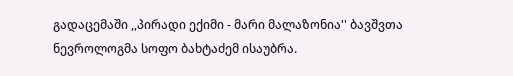გადაცემაში ,,პირადი ექიმი - მარი მალაზონია'' ბავშვთა ნევროლოგმა სოფო ბახტაძემ ისაუბრა.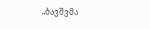„ბავშვმა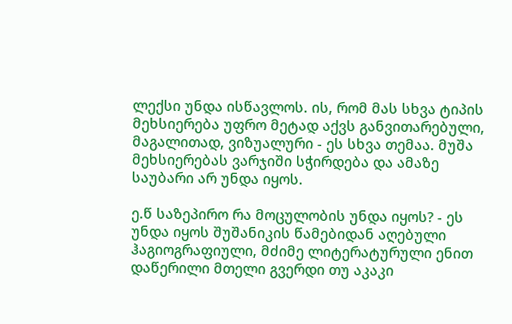ლექსი უნდა ისწავლოს. ის, რომ მას სხვა ტიპის მეხსიერება უფრო მეტად აქვს განვითარებული, მაგალითად, ვიზუალური - ეს სხვა თემაა. მუშა მეხსიერებას ვარჯიში სჭირდება და ამაზე საუბარი არ უნდა იყოს.

ე.წ საზეპირო რა მოცულობის უნდა იყოს? - ეს უნდა იყოს შუშანიკის წამებიდან აღებული ჰაგიოგრაფიული, მძიმე ლიტერატურული ენით დაწერილი მთელი გვერდი თუ აკაკი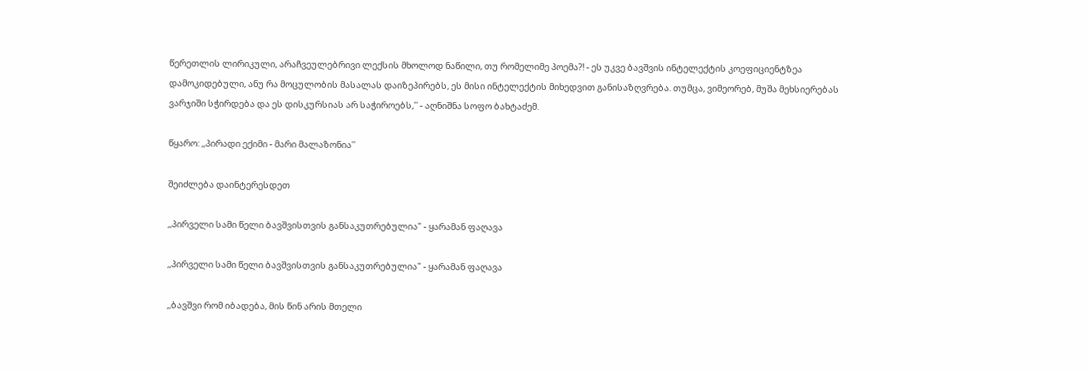წერეთლის ლირიკული, არაჩვეულებრივი ლექსის მხოლოდ ნაწილი, თუ რომელიმე პოემა?! - ეს უკვე ბავშვის ინტელექტის კოეფიციენტზეა დამოკიდებული, ანუ რა მოცულობის მასალას დაიზეპირებს, ეს მისი ინტელექტის მიხედვით განისაზღვრება. თუმცა, ვიმეორებ, მუშა მეხსიერებას ვარჯიში სჭირდება და ეს დისკურსიას არ საჭიროებს,'' - აღნიშნა სოფო ბახტაძემ.

წყარო: ,,პირადი ექიმი - მარი მალაზონია''

შეიძლება დაინტერესდეთ

,,პირველი სამი წელი ბავშვისთვის განსაკუთრებულია" - ყარამან ფაღავა

,,პირველი სამი წელი ბავშვისთვის განსაკუთრებულია" - ყარამან ფაღავა

,,ბავშვი რომ იბადება, მის წინ არის მთელი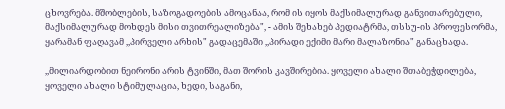ცხოვრება. მშობლების, საზოგადოების ამოცანაა, რომ ის იყოს მაქსიმალურად განვითარებული, მაქსიმალურად მოხდეს მისი თვითრეალიზება", - ამის შეხახებ პედიატრმა, თსსუ-ის პროფესორმა, ყარამან ფაღავამ ,,პირველი არხის" გადაცემაში ,,პირადი ექიმი მარი მალაზონია" განაცხადა.

,,მილიარდობით ნეირონი არის ტვინში, მათ შორის კავშირებია. ყოველი ახალი შთაბეჭდილება, ყოველი ახალი სტიმულაცია, ხედი, საგანი,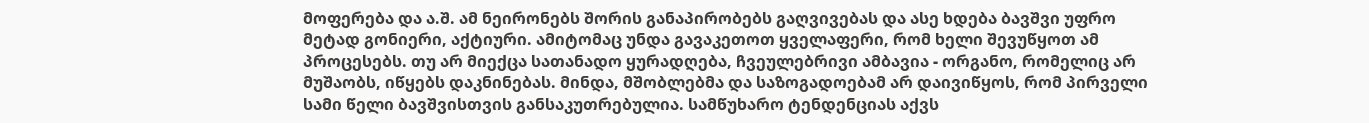მოფერება და ა.შ. ამ ნეირონებს შორის განაპირობებს გაღვივებას და ასე ხდება ბავშვი უფრო მეტად გონიერი, აქტიური. ამიტომაც უნდა გავაკეთოთ ყველაფერი, რომ ხელი შევუწყოთ ამ პროცესებს. თუ არ მიექცა სათანადო ყურადღება, ჩვეულებრივი ამბავია - ორგანო, რომელიც არ მუშაობს, იწყებს დაკნინებას. მინდა, მშობლებმა და საზოგადოებამ არ დაივიწყოს, რომ პირველი სამი წელი ბავშვისთვის განსაკუთრებულია. სამწუხარო ტენდენციას აქვს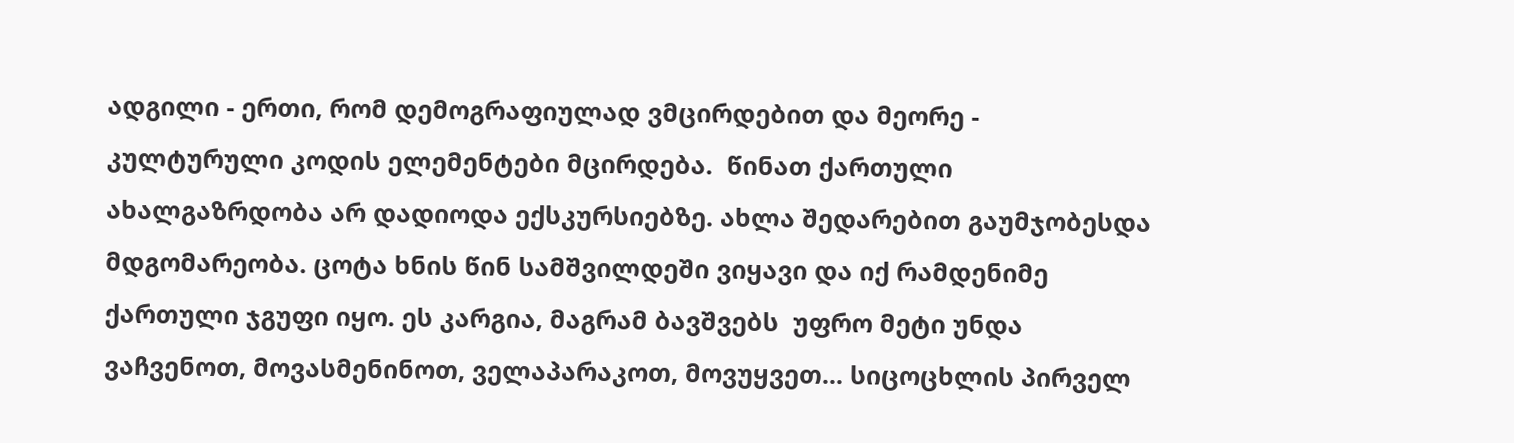ადგილი - ერთი, რომ დემოგრაფიულად ვმცირდებით და მეორე - კულტურული კოდის ელემენტები მცირდება.  წინათ ქართული ახალგაზრდობა არ დადიოდა ექსკურსიებზე. ახლა შედარებით გაუმჯობესდა მდგომარეობა. ცოტა ხნის წინ სამშვილდეში ვიყავი და იქ რამდენიმე ქართული ჯგუფი იყო. ეს კარგია, მაგრამ ბავშვებს  უფრო მეტი უნდა ვაჩვენოთ, მოვასმენინოთ, ველაპარაკოთ, მოვუყვეთ... სიცოცხლის პირველ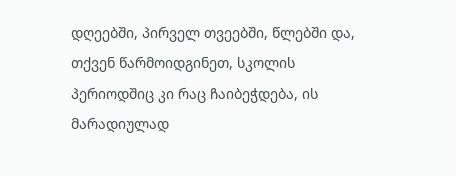დღეებში, პირველ თვეებში, წლებში და, თქვენ წარმოიდგინეთ, სკოლის პერიოდშიც კი რაც ჩაიბეჭდება, ის მარადიულად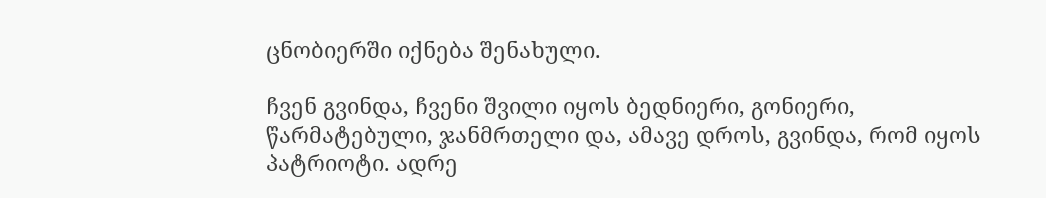ცნობიერში იქნება შენახული.

ჩვენ გვინდა, ჩვენი შვილი იყოს ბედნიერი, გონიერი, წარმატებული, ჯანმრთელი და, ამავე დროს, გვინდა, რომ იყოს პატრიოტი. ადრე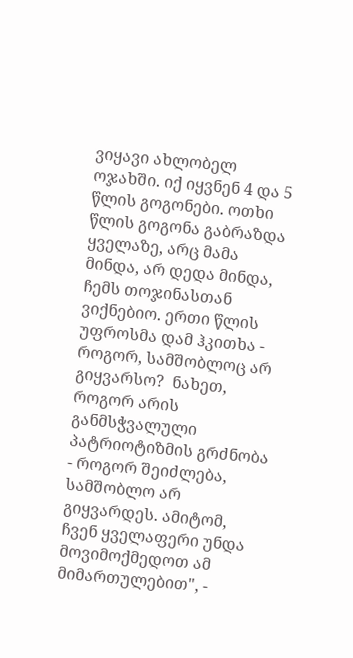ვიყავი ახლობელ ოჯახში. იქ იყვნენ 4 და 5 წლის გოგონები. ოთხი წლის გოგონა გაბრაზდა ყველაზე, არც მამა მინდა, არ დედა მინდა, ჩემს თოჯინასთან ვიქნებიო. ერთი წლის უფროსმა დამ ჰკითხა - როგორ, სამშობლოც არ გიყვარსო?  ნახეთ, როგორ არის განმსჭვალული პატრიოტიზმის გრძნობა - როგორ შეიძლება, სამშობლო არ გიყვარდეს. ამიტომ, ჩვენ ყველაფერი უნდა მოვიმოქმედოთ ამ მიმართულებით", -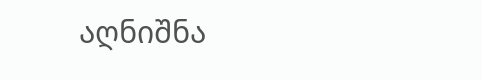აღნიშნა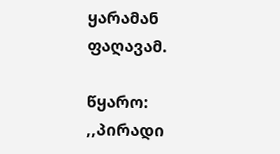ყარამან ფაღავამ.

წყარო: ,,პირადი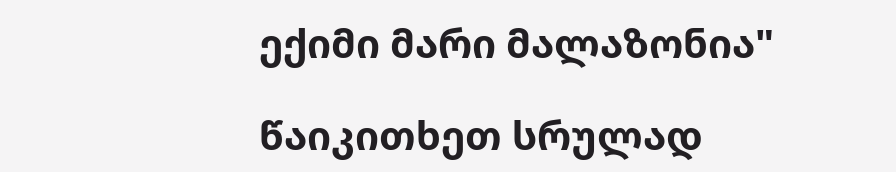ექიმი მარი მალაზონია"

წაიკითხეთ სრულად